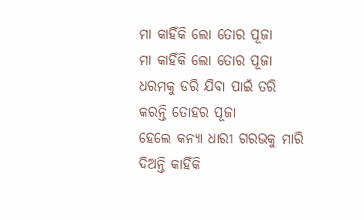ମା କାହିଁକି ଲୋ ତୋର ପୂଜା
ମା କାହିଁକି ଲୋ ତୋର ପୂଜା
ଧରମକୁ ଡରି ଯିବା ପାଇଁ ତରି
କରନ୍ତି ତୋହର ପୂଜା
ହେଲେ କନ୍ୟା ଧାରୀ ଗରଭକୁ ମାରି
ଦିଅନ୍ତି କାହିଁକି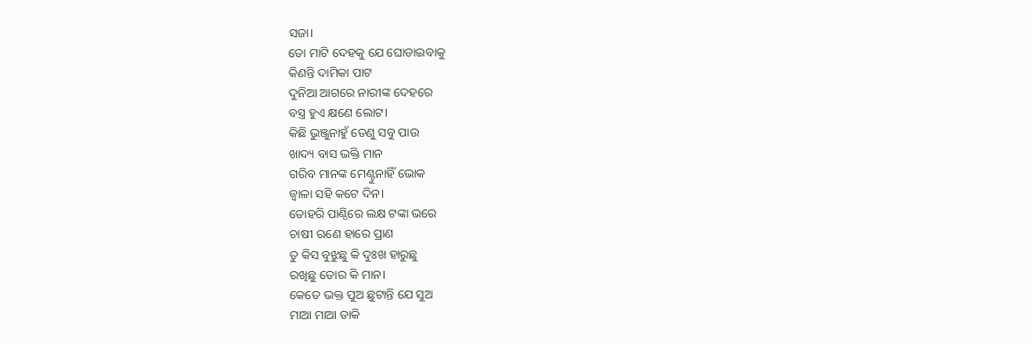ସଜା।
ତୋ ମାଟି ଦେହକୁ ଯେ ଘୋଡାଇବାକୁ
କିଣନ୍ତି ଦାମିକା ପାଟ
ଦୁନିଆ ଆଗରେ ନାରୀଙ୍କ ଦେହରେ
ବସ୍ତ୍ର ହୁଏ କ୍ଷଣେ ଲୋଟ।
କିଛି ଭୁଞ୍ଜୁନାହୁଁ ତେଣୁ ସବୁ ପାଉ
ଖାଦ୍ୟ ବାସ ଭକ୍ତି ମାନ
ଗରିବ ମାନଙ୍କ ମେଣ୍ଟୁନାହିଁ ଭୋକ
ଜ୍ୱାଳା ସହି କଟେ ଦିନ।
ତୋହରି ପାଣ୍ଠିରେ ଲକ୍ଷ ଟଙ୍କା ଭରେ
ଚାଷୀ ଋଣେ ହାରେ ପ୍ରାଣ
ତୁ କିସ ବୁଝୁଛୁ କି ଦୁଃଖ ହାରୁଛୁ
ରଖିଛୁ ତୋର କି ମାନ।
କେତେ ଭକ୍ତ ପୁଅ ଛୁଟାନ୍ତି ଯେ ସୁଅ
ମାଆ ମାଆ ଡାକି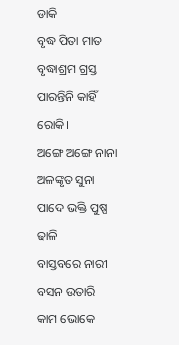ଡାକି
ବୃଦ୍ଧ ପିତା ମାତ ବୃଦ୍ଧାଶ୍ରମ ଗ୍ରସ୍ତ
ପାରନ୍ତିନି କାହିଁ ରୋକି।
ଅଙ୍ଗେ ଅଙ୍ଗେ ନାନା ଅଳଙ୍କୃତ ସୁନା
ପାଦେ ଭକ୍ତି ପୁଷ୍ପ ଢାଳି
ବାସ୍ତବରେ ନାରୀ ବସନ ଉତାରି
କାମ ଭୋକେ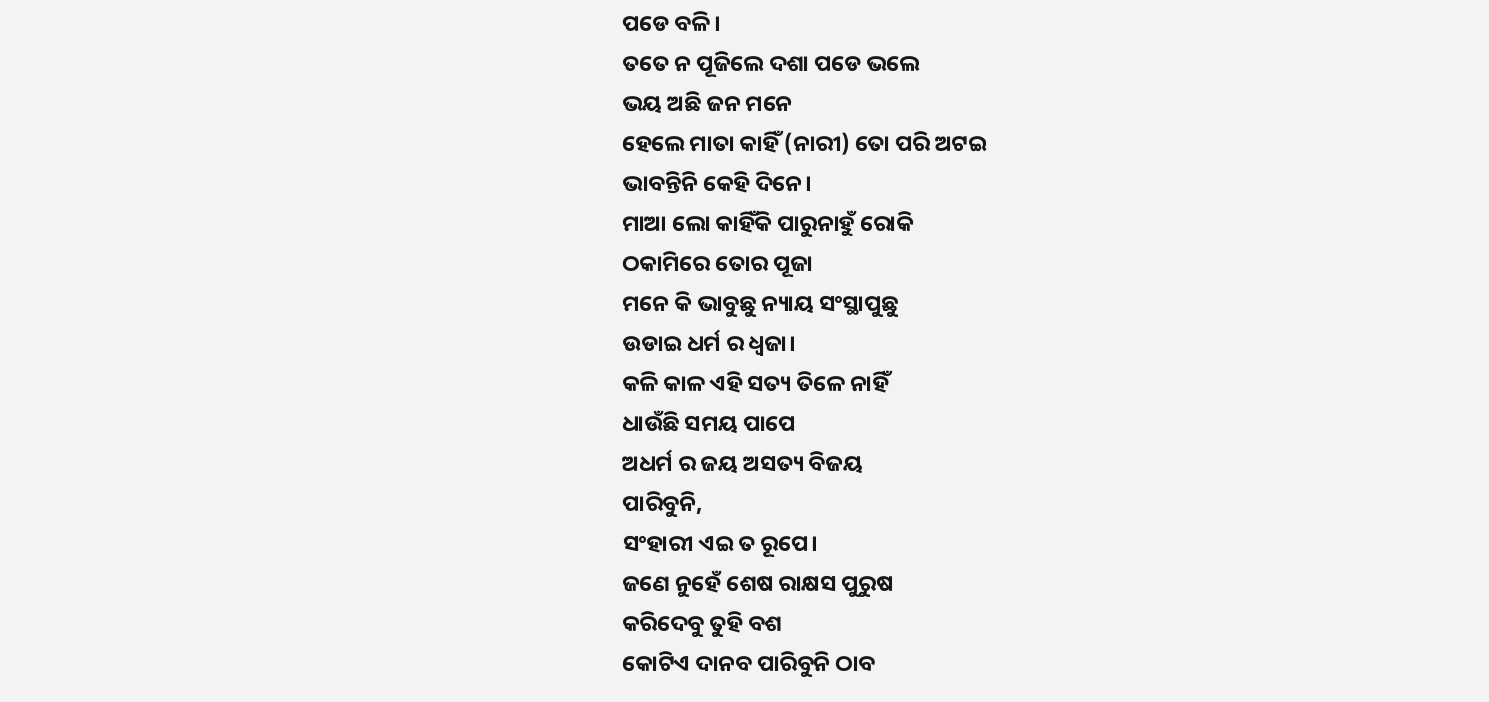ପଡେ ବଳି।
ତତେ ନ ପୂଜିଲେ ଦଶା ପଡେ ଭଲେ
ଭୟ ଅଛି ଜନ ମନେ
ହେଲେ ମାତା କାହିଁ (ନାରୀ) ତୋ ପରି ଅଟଇ
ଭାବନ୍ତିନି କେହି ଦିନେ।
ମାଆ ଲୋ କାହିଁକି ପାରୁନାହୁଁ ରୋକି
ଠକାମିରେ ତୋର ପୂଜା
ମନେ କି ଭାବୁଛୁ ନ୍ୟାୟ ସଂସ୍ଥାପୁଛୁ
ଉଡାଇ ଧର୍ମ ର ଧ୍ବଜା।
କଳି କାଳ ଏହି ସତ୍ୟ ତିଳେ ନାହିଁ
ଧାଉଁଛି ସମୟ ପାପେ
ଅଧର୍ମ ର ଜୟ ଅସତ୍ୟ ବିଜୟ
ପାରିବୁନି,
ସଂହାରୀ ଏଇ ତ ରୂପେ।
ଜଣେ ନୁହେଁ ଶେଷ ରାକ୍ଷସ ପୁରୁଷ
କରିଦେବୁ ତୁହି ବଶ
କୋଟିଏ ଦାନବ ପାରିବୁନି ଠାବ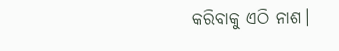କରିବାକୁ ଏଠି ନାଶ।